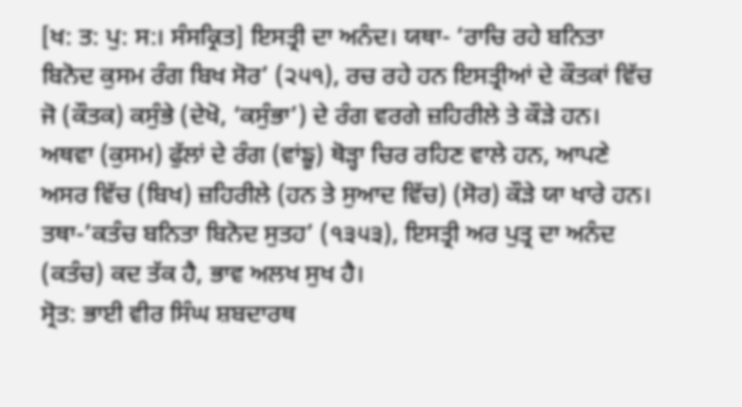[ਖ: ਤ: ਪੁ: ਸ:। ਸੰਸਕ੍ਰਿਤ] ਇਸਤ੍ਰੀ ਦਾ ਅਨੰਦ। ਯਥਾ- ‘ਰਾਚਿ ਰਹੇ ਬਨਿਤਾ ਬਿਨੋਦ ਕੁਸਮ ਰੰਗ ਬਿਖ ਸੋਰ’ (੨੫੧), ਰਚ ਰਹੇ ਹਨ ਇਸਤ੍ਰੀਆਂ ਦੇ ਕੌਤਕਾਂ ਵਿੱਚ ਜੋ (ਕੌਤਕ) ਕਸੁੰਭੇ (ਦੇਖੋ, ‘ਕਸੁੰਭਾ’) ਦੇ ਰੰਗ ਵਰਗੇ ਜ਼ਹਿਰੀਲੇ ਤੇ ਕੌੜੇ ਹਨ। ਅਥਵਾ (ਕੁਸਮ) ਫੁੱਲਾਂ ਦੇ ਰੰਗ (ਵਾਂਙੂ) ਥੋੜ੍ਹਾ ਚਿਰ ਰਹਿਣ ਵਾਲੇ ਹਨ, ਆਪਣੇ ਅਸਰ ਵਿੱਚ (ਬਿਖ) ਜ਼ਹਿਰੀਲੇ (ਹਨ ਤੇ ਸੁਆਦ ਵਿੱਚ) (ਸੋਰ) ਕੌੜੇ ਯਾ ਖਾਰੇ ਹਨ। ਤਥਾ-’ਕਤੰਚ ਬਨਿਤਾ ਬਿਨੋਦ ਸੁਤਹ’ (੧੩੫੩), ਇਸਤ੍ਰੀ ਅਰ ਪੁਤ੍ਰ ਦਾ ਅਨੰਦ (ਕਤੰਚ) ਕਦ ਤੱਕ ਹੈ, ਭਾਵ ਅਲਖ ਸੁਖ ਹੈ।
ਸ੍ਰੋਤ: ਭਾਈ ਵੀਰ ਸਿੰਘ ਸ਼ਬਦਾਰਥ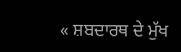« ਸ਼ਬਦਾਰਥ ਦੇ ਮੁੱਖ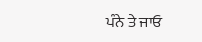ਪੰਨੇ ਤੇ ਜਾਓ